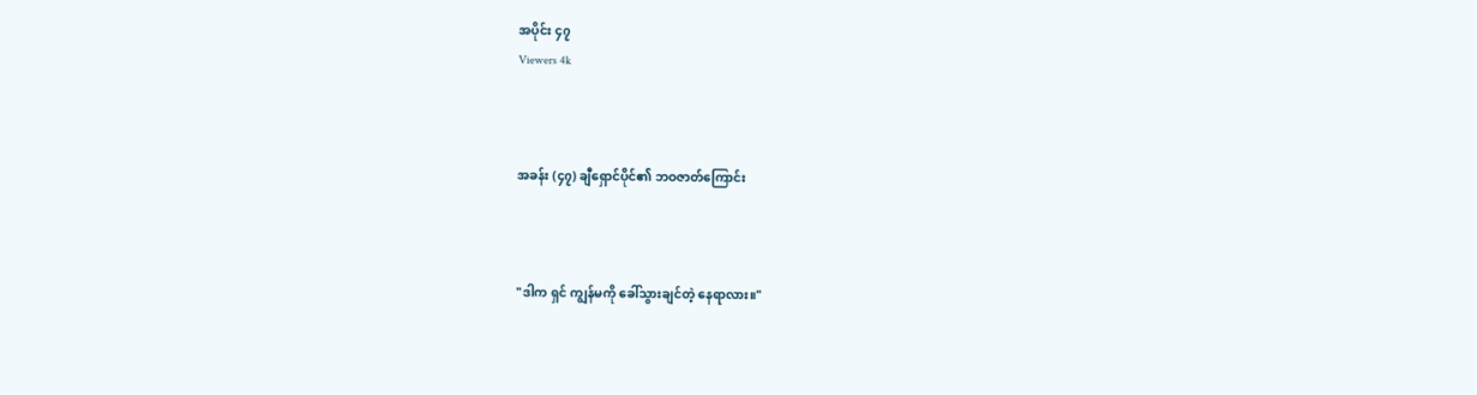အပိုင်း ၄၇
Viewers 4k



အခန်း (၄၇) ချီရှောင်ပိုင်၏ ဘဝဇာတ်ကြောင်း



"ဒါက ရှင် ကျွန်မကို ခေါ်သွားချင်တဲ့ နေရာလား။"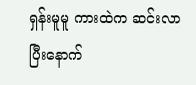ရှန်းမူမူ ကားထဲက ဆင်းလာပြီးနောက်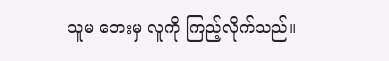သူမ ဘေးမှ လူကို ကြည့်လိုက်သည်။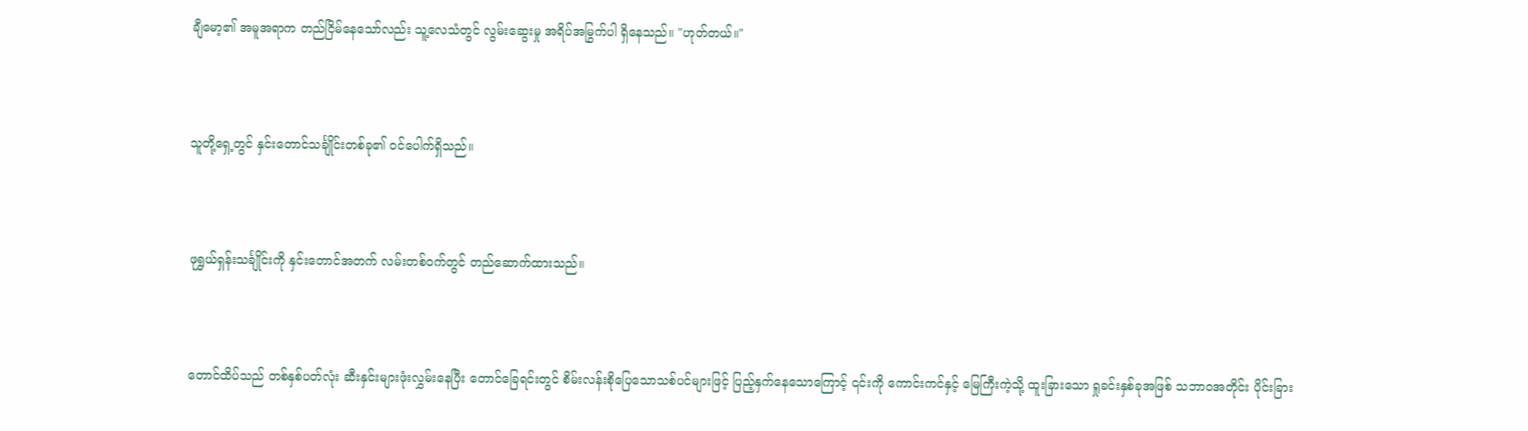ချီမော့၏ အမူအရာက တည်ငြိမ်နေသော်လည်း သူ့လေသံတွင် လွမ်းဆွေးမှု အရိပ်အမြွက်ပါ ရှိနေသည်။ "ဟုတ်တယ်။"



သူတို့ရှေ့တွင် နှင်းတောင်သင်္ချိုင်းတစ်ခု၏ ဝင်ပေါက်ရှိသည်။



ဖုရွှယ်ရှန်းသင်္ချိုင်းကို နှင်းတောင်အတက် လမ်းတစ်ဝက်တွင် တည်ဆောက်ထားသည်။



တောင်ထိပ်သည် တစ်နှစ်ပတ်လုံး ဆီးနှင်းများဖုံးလွှမ်းနေပြီး တောင်ခြေရင်းတွင် စိမ်းလန်းစိုပြေသောသစ်ပင်များဖြင့် ပြည့်နှက်နေသောကြောင့် ၎င်းကို ကောင်းကင်နှင့် မြေကြီးကဲ့သို့ ထူးခြားသော ရှုခင်းနှစ်ခုအဖြစ် သဘာဝအတိုင်း ပိုင်းခြား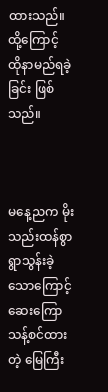ထားသည်။ ထို့ကြောင့် ထိုနာမည်ရခဲ့ခြင်း ဖြစ်သည်။



မနေ့ညက မိုးသည်းထန်စွာ ရွာသွန်းခဲ့သောကြောင့် ဆေးကြောသန့်စင်ထားတဲ့ မြေကြီး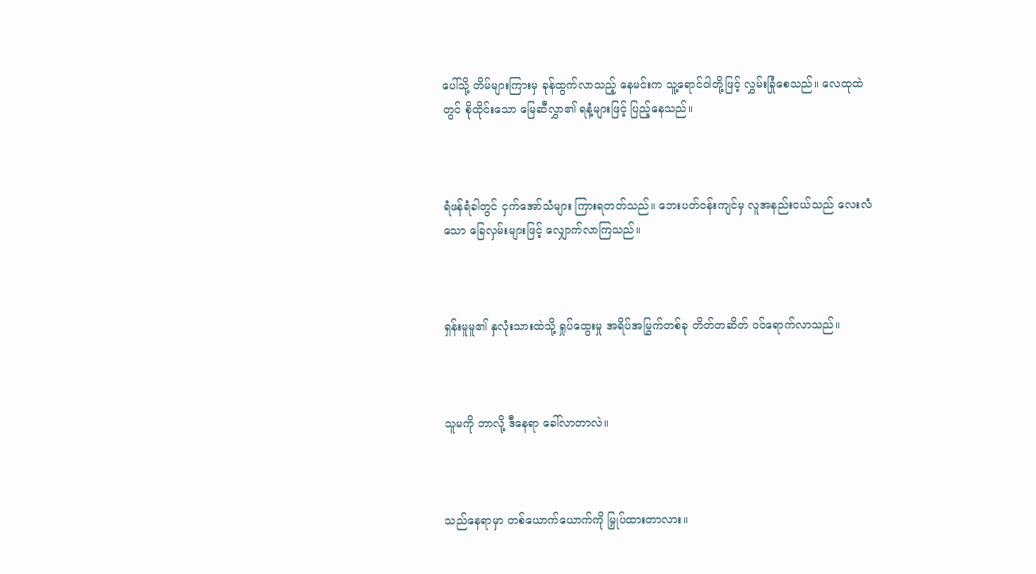ပေါ်သို့ တိမ်များကြားမှ ခုန်ထွက်လာသည့် နေမင်းက သူ့ရောင်ဝါတို့ဖြင့် လွှမ်းခြုံစေသည်။ လေထုထဲတွင် စိုထိုင်းသော မြေဆီလွှာ၏ ရနံ့များဖြင့် ပြည့်နေသည်။



ရံဖန်ရံခါတွင် ငှက်အော်သံများ ကြားရတတ်သည်။ ဘေးပတ်ဝန်းကျင်မှ လူအနည်းငယ်သည် လေးလံသော ခြေလှမ်းများဖြင့် လျှောက်လာကြသည်။



ရှန်းမူမူ၏ နှလုံးသားထဲသို့ ရှုပ်ထွေးမှု အရိပ်အမြွက်တစ်ခု တိတ်တဆိတ် ဝင်ရောက်လာသည်။



သူမကို ဘာလို့ ဒီနေရာ ခေါ်လာတာလဲ။



သည်နေရာမှာ တစ်ယောက်ယောက်ကို မြှုပ်ထားတာလား။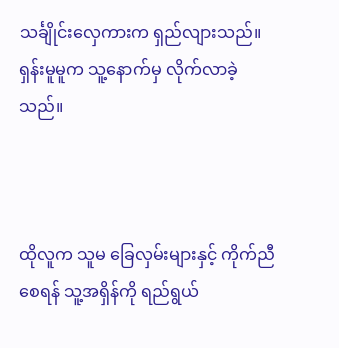သင်္ချိုင်းလှေကားက ရှည်လျားသည်။ ရှန်းမူမူက သူ့နောက်မှ လိုက်လာခဲ့သည်။



ထိုလူက သူမ ခြေလှမ်းများနှင့် ကိုက်ညီစေရန် သူ့အရှိန်ကို ရည်ရွယ်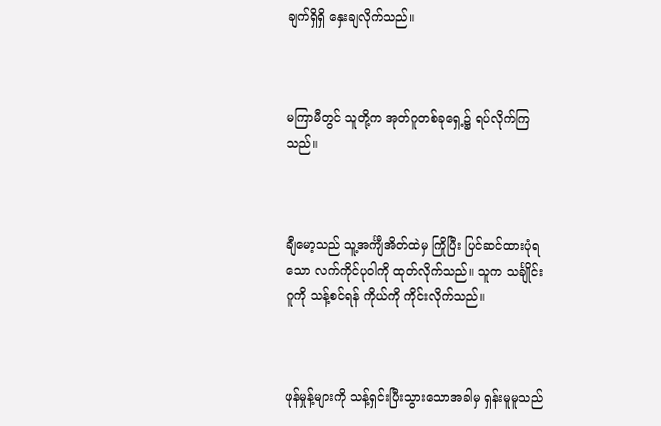ချက်ရှိရှိ နှေးချလိုက်သည်။



မကြာမီတွင် သူတို့က အုတ်ဂူတစ်ခုရှေ့၌ ရပ်လိုက်ကြသည်။



ချီမော့သည် သူ့အင်္ကျီအိတ်ထဲမှ ကြိုပြီး ပြင်ဆင်ထားပုံရသော လက်ကိုင်ပုဝါကို ထုတ်လိုက်သည်။ သူက သင်္ချိုင်းဂူကို သန့်စင်ရန် ကိုယ်ကို ကိုင်းလိုက်သည်။



ဖုန်မှုန့်များကို သန့်ရှင်းပြီးသွားသောအခါမှ ရှန်းမူမူသည်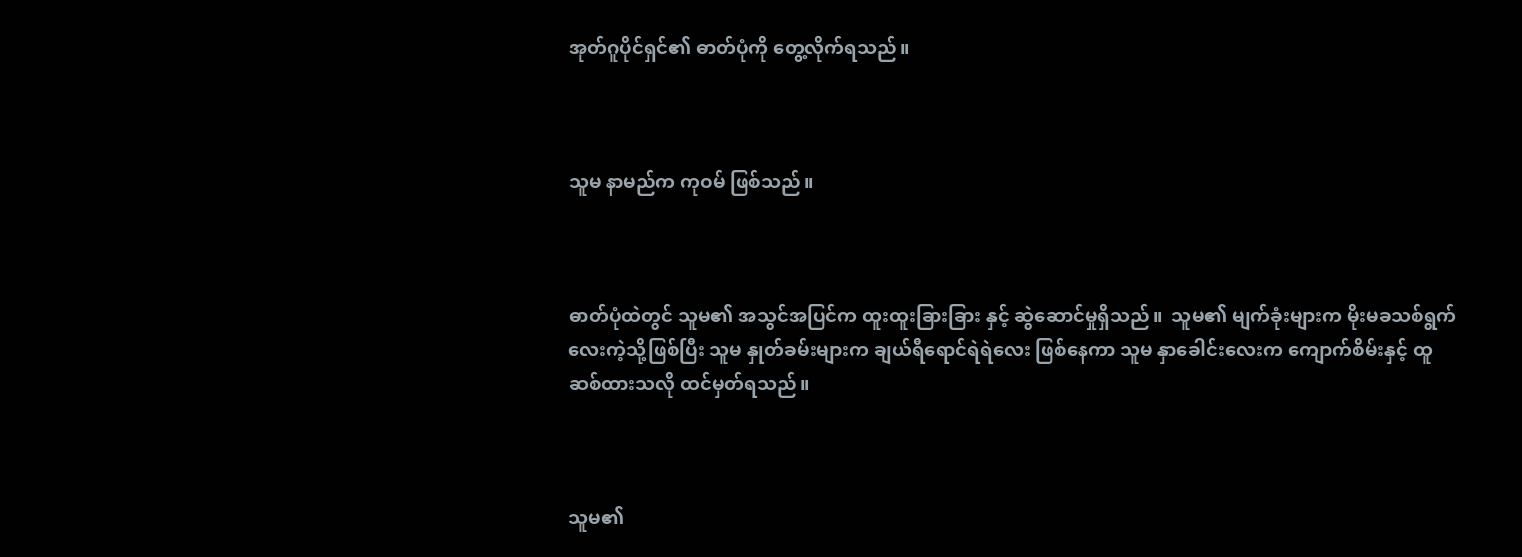အုတ်ဂူပိုင်ရှင်၏ ဓာတ်ပုံကို တွေ့လိုက်ရသည်။



သူမ နာမည်က ကုဝမ် ဖြစ်သည်။



ဓာတ်ပုံထဲတွင် သူမ၏ အသွင်အပြင်က ထူးထူးခြားခြား နှင့် ဆွဲဆောင်မှုရှိသည်။  သူမ၏ မျက်ခုံးများက မိုးမခသစ်ရွက်လေးကဲ့သို့ဖြစ်ပြီး သူမ နှုတ်ခမ်းများက ချယ်ရီရောင်ရဲရဲလေး ဖြစ်နေကာ သူမ နှာခေါင်းလေးက ကျောက်စိမ်းနှင့် ထူဆစ်ထားသလို ထင်မှတ်ရသည်။



သူမ၏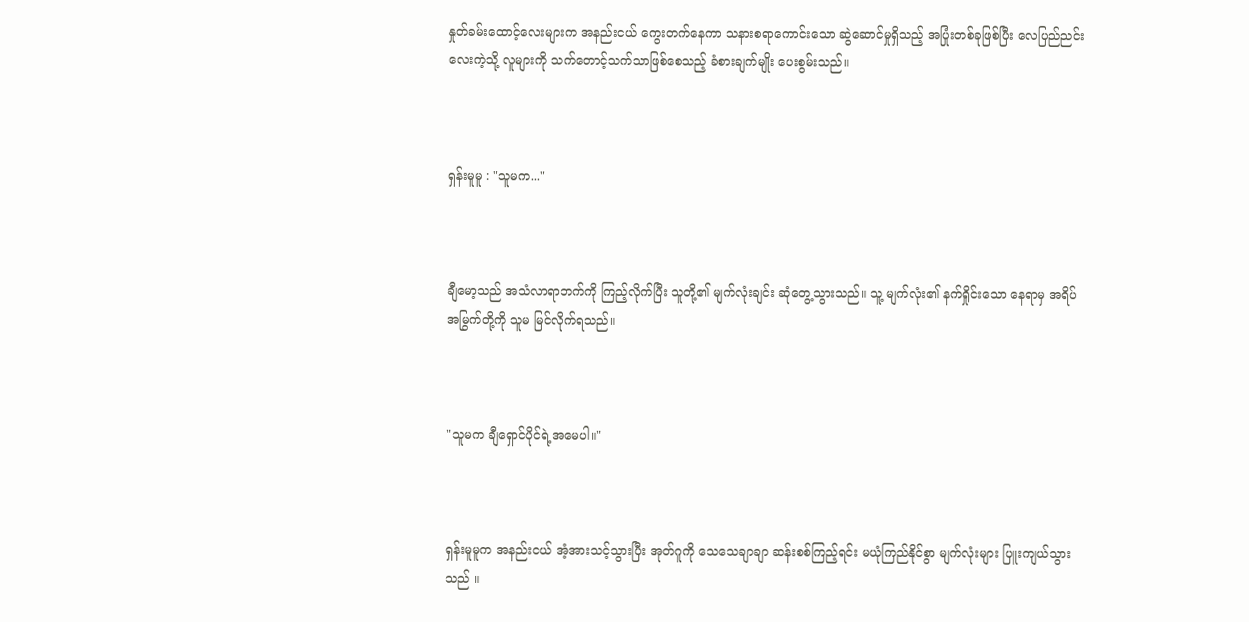နှုတ်ခမ်းထောင့်လေးများက အနည်းငယ် ကွေးတက်နေကာ သနားစရာကောင်းသော ဆွဲဆောင်မှုရှိသည့် အပြုံးတစ်ခုဖြစ်ပြီး လေပြည်ညင်းလေးကဲ့သို့ လူများကို သက်တောင့်သက်သာဖြစ်စေသည့် ခံစားချက်မျိုး ပေးစွမ်းသည်။



ရှန်းမူမူ : "သူမက..."



ချီမော့သည် အသံလာရာဘက်ကို ကြည့်လိုက်ပြီး သူတို့၏ မျက်လုံးချင်း ဆုံတွေ့သွားသည်။ သူ့ မျက်လုံး၏ နက်ရှိုင်းသော နေရာမှ အရိပ်အမြွက်တို့ကို သူမ မြင်လိုက်ရသည်။



"သူမက ချီရှောင်ပိုင်ရဲ့အမေပါ။"



ရှန်းမူမူက အနည်းငယ် အံ့အားသင့်သွားပြီး အုတ်ဂူကို သေသေချာချာ ဆန်းစစ်ကြည့်ရင်း မယုံကြည်နိုင်စွာ မျက်လုံးများ ပြူးကျယ်သွားသည် ။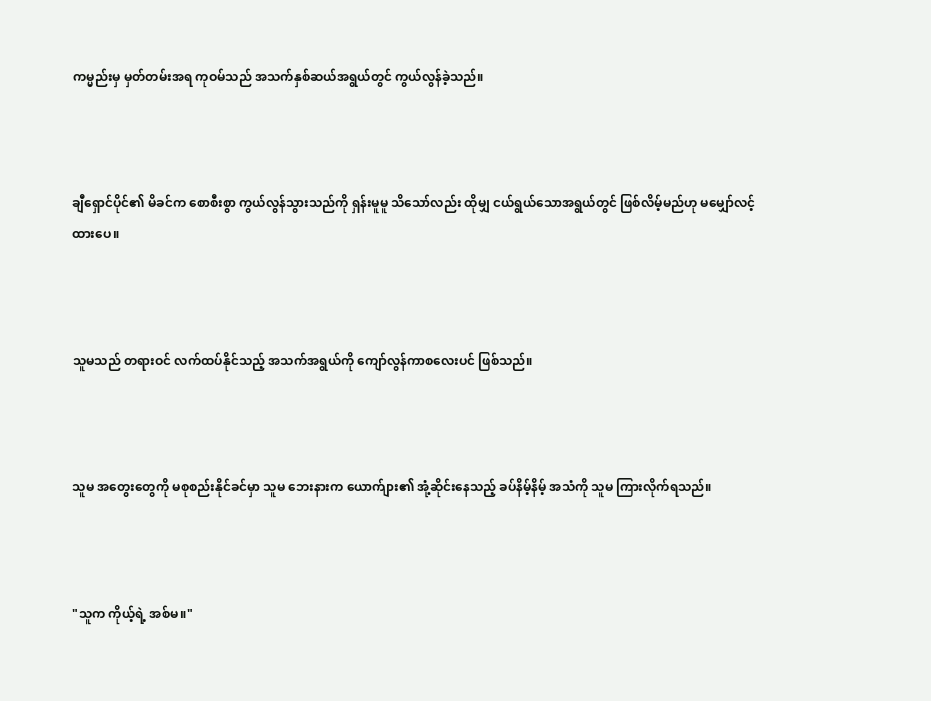ကမ္မည်းမှ မှတ်တမ်းအရ ကုဝမ်သည် အသက်နှစ်ဆယ်အရွယ်တွင် ကွယ်လွန်ခဲ့သည်။



ချီရှောင်ပိုင်၏ မိခင်က စောစီးစွာ ကွယ်လွန်သွားသည်ကို ရှန်းမူမူ သိသော်လည်း ထိုမျှ ငယ်ရွယ်သောအရွယ်တွင် ဖြစ်လိမ့်မည်ဟု မမျှော်လင့်ထားပေ။



သူမသည် တရားဝင် လက်ထပ်နိုင်သည့် အသက်အရွယ်ကို ကျော်လွန်ကာစလေးပင် ဖြစ်သည်။



သူမ အတွေးတွေကို မစုစည်းနိုင်ခင်မှာ သူမ ဘေးနားက ယောက်ျား၏ အုံ့ဆိုင်းနေသည့် ခပ်နိမ့်နိမ့် အသံကို သူမ ကြားလိုက်ရသည်။



"သူက ကိုယ့်ရဲ့ အစ်မ။"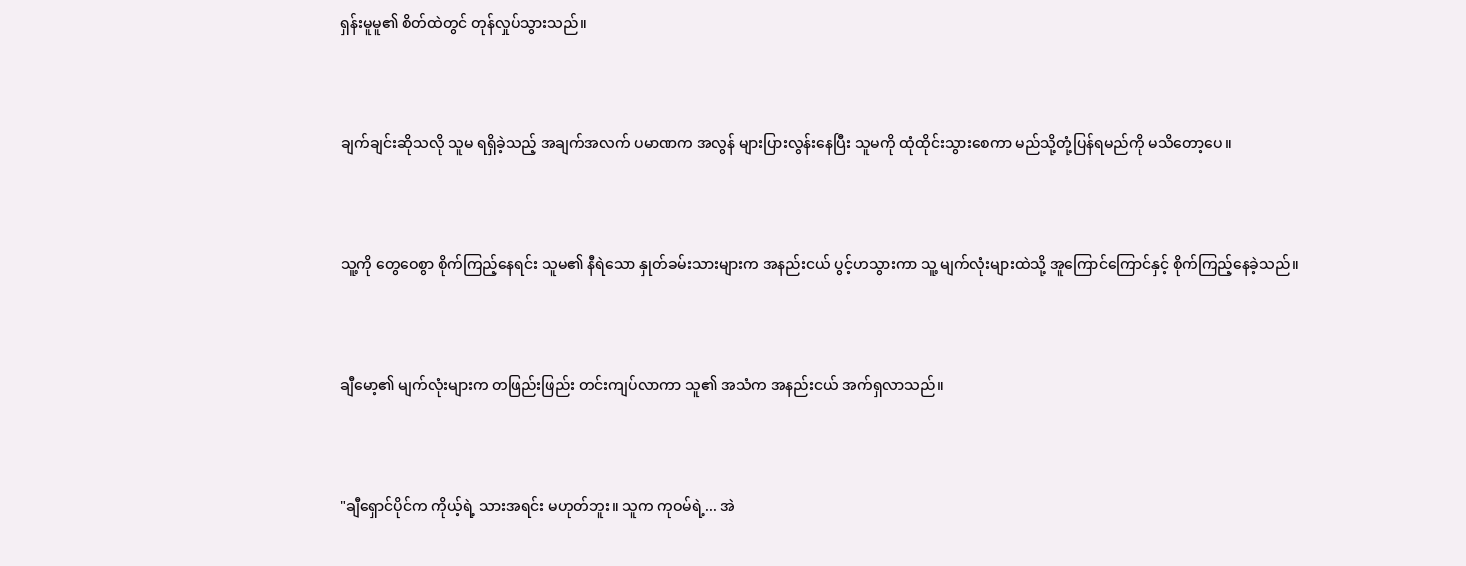ရှန်းမူမူ၏ စိတ်ထဲတွင် တုန်လှုပ်သွားသည်။



ချက်ချင်းဆိုသလို သူမ ရရှိခဲ့သည့် အချက်အလက် ပမာဏက အလွန် များပြားလွန်းနေပြီး သူမကို ထုံထိုင်းသွားစေကာ မည်သို့တုံ့ပြန်ရမည်ကို မသိတော့ပေ။



သူ့ကို တွေဝေစွာ စိုက်ကြည့်နေရင်း သူမ၏ နီရဲသော နှုတ်ခမ်းသားများက အနည်းငယ် ပွင့်ဟသွားကာ သူ့ မျက်လုံးများထဲသို့ အူကြောင်ကြောင်နှင့် စိုက်ကြည့်နေခဲ့သည်။



ချီမော့၏ မျက်လုံးများက တဖြည်းဖြည်း တင်းကျပ်လာကာ သူ၏ အသံက အနည်းငယ် အက်ရှလာသည်။



"ချီရှောင်ပိုင်က ကိုယ့်ရဲ့ သားအရင်း မဟုတ်ဘူး။ သူက ကုဝမ်ရဲ့... အဲ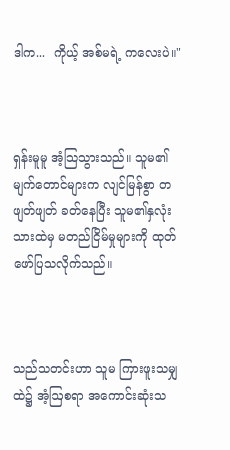ဒါက...  ကိုယ့် အစ်မရဲ့ ကလေးပဲ။"



ရှန်းမူမူ အံ့သြသွားသည်။ သူမ၏ မျက်တောင်များက လျင်မြန်စွာ တဖျတ်ဖျတ် ခတ်နေပြီး သူမ၏နှလုံးသားထဲမှ မတည်ငြိမ်မှုများကို ထုတ်ဖော်ပြသလိုက်သည်။



သည်သတင်းဟာ သူမ ကြားဖူးသမျှထဲ၌ အံ့ဩစရာ အကောင်းဆုံးသ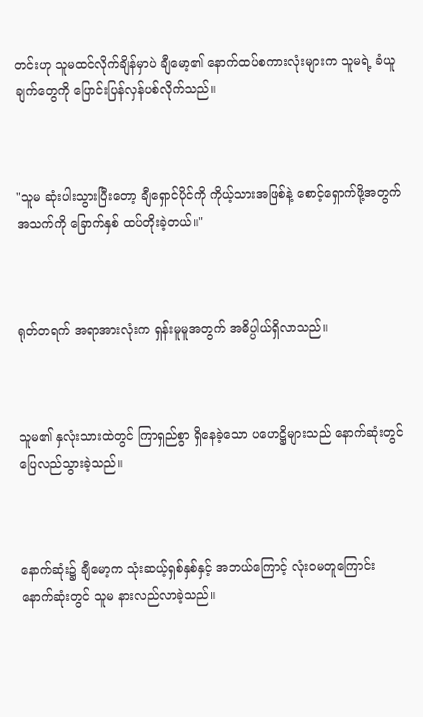တင်းဟု သူမထင်လိုက်ချိန်မှာပဲ ချီမော့၏ နောက်ထပ်စကားလုံးများက သူမရဲ့ ခံယူချက်တွေကို ပြောင်းပြန်လှန်ပစ်လိုက်သည်။



"သူမ ဆုံးပါးသွားပြီးတော့ ချီရှောင်ပိုင်ကို ကိုယ့်သားအဖြစ်နဲ့ စောင့်ရှောက်ဖို့အတွက် အသက်ကို ခြောက်နှစ် ထပ်တိုးခဲ့တယ်။"



ရုတ်တရက် အရာအားလုံးက ရှန်းမူမူအတွက် အဓိပ္ပါယ်ရှိလာသည်။



သူမ၏ နှလုံးသားထဲတွင် ကြာရှည်စွာ ရှိနေခဲ့သော ပဟေဋ္ဌိများသည် နောက်ဆုံးတွင် ပြေလည်သွားခဲ့သည်။



နောက်ဆုံး၌ ချီမော့က သုံးဆယ့်ရှစ်နှစ်နှင့် အဘယ်ကြောင့် လုံးဝမတူကြောင်း နောက်ဆုံးတွင် သူမ နားလည်လာခဲ့သည်။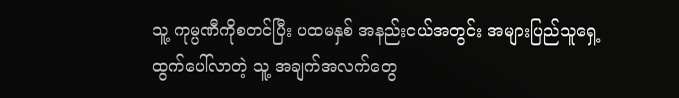သူ့ ကုမ္ပဏီကိုစတင်ပြီး ပထမနှစ် အနည်းငယ်အတွင်း အများပြည်သူရှေ့ ထွက်ပေါ်လာတဲ့ သူ့ အချက်အလက်တွေ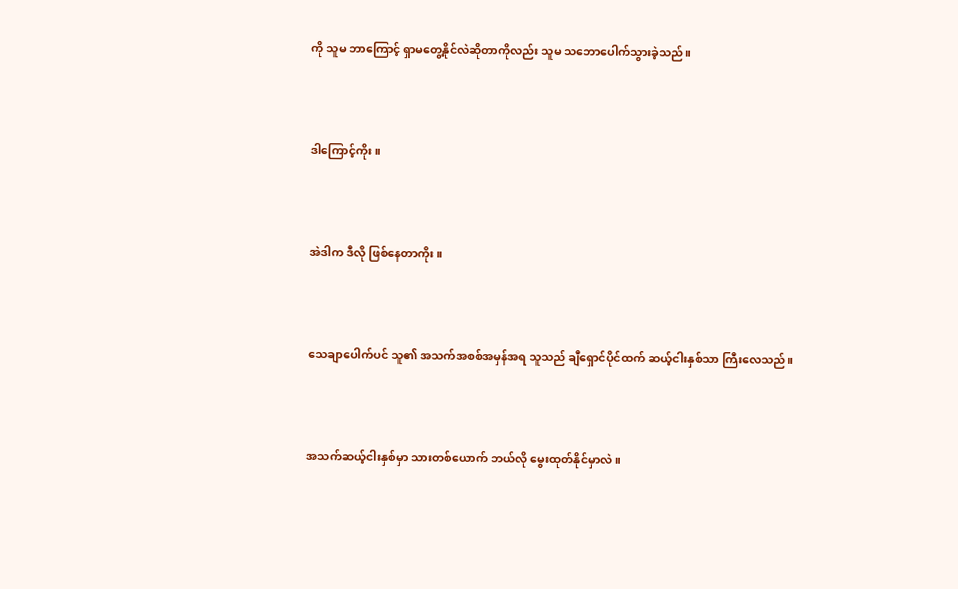ကို သူမ ဘာကြောင့် ရှာမတွေ့နိုင်လဲဆိုတာကိုလည်း သူမ သဘောပေါက်သွားခဲ့သည်။



ဒါကြောင့်ကိုး။



အဲဒါက ဒီလို ဖြစ်နေတာကိုး။



သေချာပေါက်ပင် သူ၏ အသက်အစစ်အမှန်အရ သူသည် ချီရှောင်ပိုင်ထက် ဆယ့်ငါးနှစ်သာ ကြီးလေသည်။



အသက်ဆယ့်ငါးနှစ်မှာ သားတစ်ယောက် ဘယ်လို မွေးထုတ်နိုင်မှာလဲ။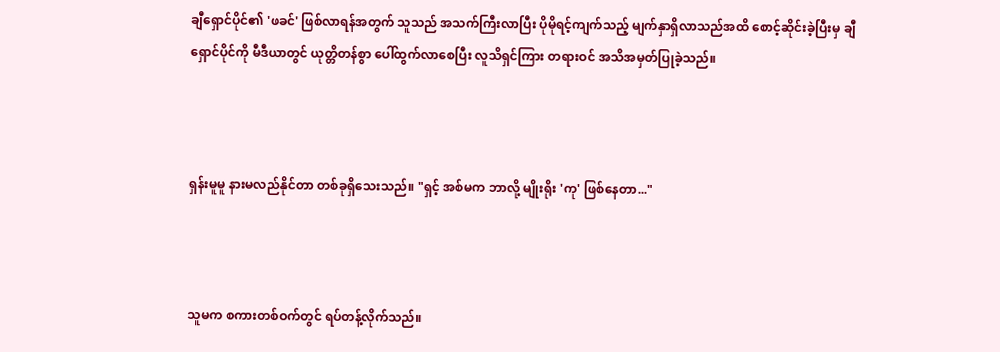ချီရှောင်ပိုင်၏ 'ဖခင်' ဖြစ်လာရန်အတွက် သူသည် အသက်ကြီးလာပြီး ပိုမိုရင့်ကျက်သည့် မျက်နှာရှိလာသည်အထိ စောင့်ဆိုင်းခဲ့ပြီးမှ ချီရှောင်ပိုင်ကို မီဒီယာတွင် ယုတ္တိတန်စွာ ပေါ်ထွက်လာစေပြီး လူသိရှင်ကြား တရားဝင် အသိအမှတ်ပြုခဲ့သည်။



ရှန်းမူမူ နားမလည်နိုင်တာ တစ်ခုရှိသေးသည်။ "ရှင့် အစ်မက ဘာလို့ မျိုးရိုး 'ကု' ဖြစ်နေတာ..."



သူမက စကားတစ်ဝက်တွင် ရပ်တန့်လိုက်သည်။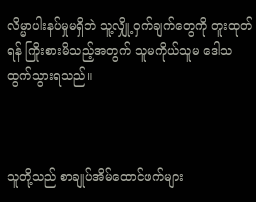လိမ္မာပါးနပ်မှုမရှိဘဲ သူ့လျှို့ဝှက်ချက်တွေကို တူးထုတ်ရန် ကြိုးစားမိသည့်အတွက် သူမကိုယ်သူမ ဒေါသထွက်သွားရသည်။



သူတို့သည် စာချုပ်အိမ်ထောင်ဖက်များ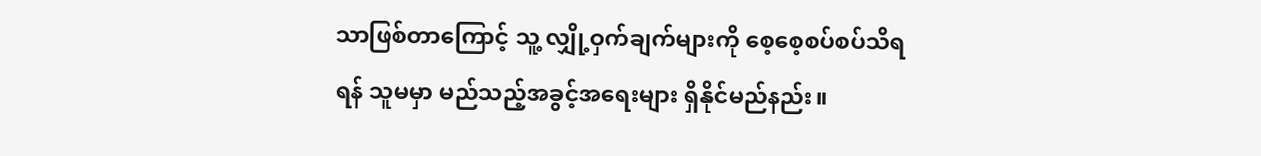သာဖြစ်တာကြောင့် သူ့ လျှို့ဝှက်ချက်များကို စေ့စေ့စပ်စပ်သိရရန် သူမမှာ မည်သည့်အခွင့်အရေးများ ရှိနိုင်မည်နည်း။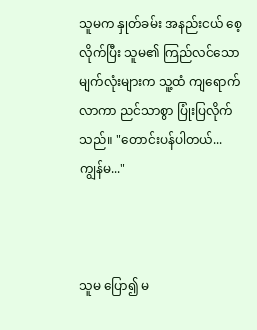သူမက နှုတ်ခမ်း အနည်းငယ် စေ့လိုက်ပြီး သူမ၏ ကြည်လင်သော မျက်လုံးများက သူ့ထံ ကျရောက်လာကာ ညင်သာစွာ ပြုံးပြလိုက်သည်။ "တောင်းပန်ပါတယ်... ကျွန်မ..."



သူမ ပြော၍ မ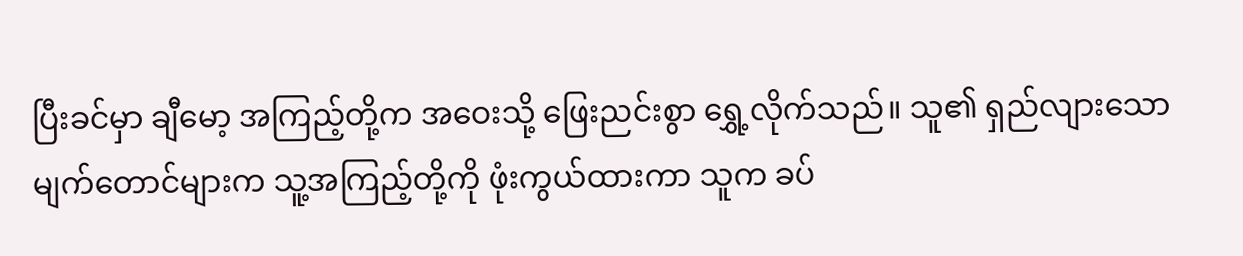ပြီးခင်မှာ ချီမော့ အကြည့်တို့က အဝေးသို့ ဖြေးညင်းစွာ ရွှေ့လိုက်သည်။ သူ၏ ရှည်လျားသော မျက်တောင်များက သူ့အကြည့်တို့ကို ဖုံးကွယ်ထားကာ သူက ခပ်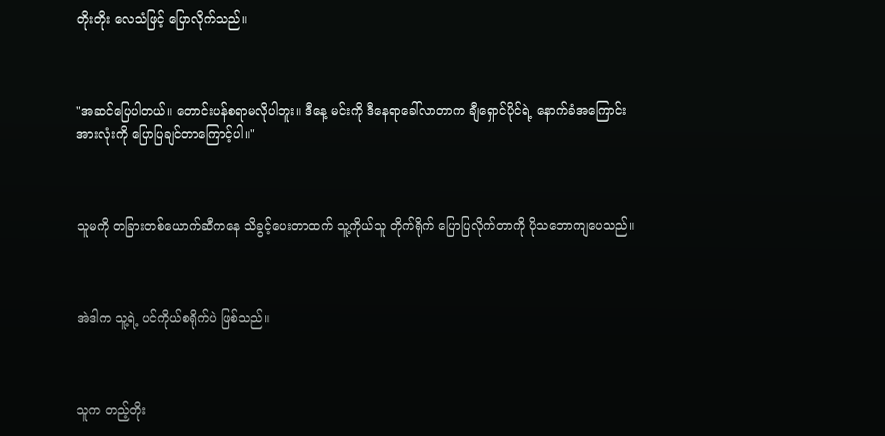တိုးတိုး လေသံဖြင့် ပြောလိုက်သည်။



"အဆင်ပြေပါတယ်။ တောင်းပန်စရာမလိုပါဘူး။ ဒီနေ့ မင်းကို ဒီနေရာခေါ်လာတာက ချီရှောင်ပိုင်ရဲ့ နောက်ခံအကြောင်း အားလုံးကို ပြောပြချင်တာကြောင့်ပါ။"



သူမကို တခြားတစ်ယောက်ဆီကနေ သိခွင့်ပေးတာထက် သူ့ကိုယ်သူ တိုက်ရိုက် ပြောပြလိုက်တာကို ပိုသဘောကျပေသည်။



အဲဒါက သူ့ရဲ့ ပင်ကိုယ်စရိုက်ပဲ ဖြစ်သည်။



သူက တည့်တိုး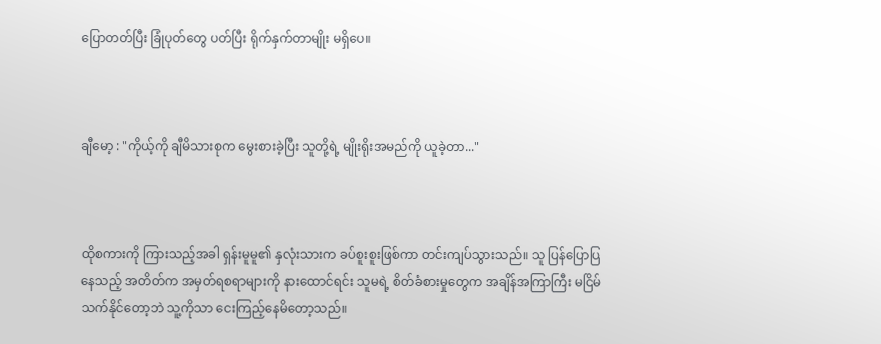ပြောတတ်ပြီး ခြုံပုတ်တွေ ပတ်ပြီး ရိုက်နှက်တာမျိုး မရှိပေ။



ချီမော့ : "ကိုယ့်ကို ချီမိသားစုက မွေးစားခဲ့ပြီး သူတို့ရဲ့ မျိုးရိုးအမည်ကို ယူခဲ့တာ..."



ထိုစကားကို ကြားသည့်အခါ ရှန်းမူမူ၏ နှလုံးသားက ခပ်စူးစူးဖြစ်ကာ တင်းကျပ်သွားသည်။ သူ ပြန်ပြောပြနေသည့် အတိတ်က အမှတ်ရစရာများကို နားထောင်ရင်း သူမရဲ့ စိတ်ခံစားမှုတွေက အချိန်အကြာကြီး မငြိမ်သက်နိုင်တော့ဘဲ သူ့ကိုသာ ငေးကြည့်နေမိတော့သည်။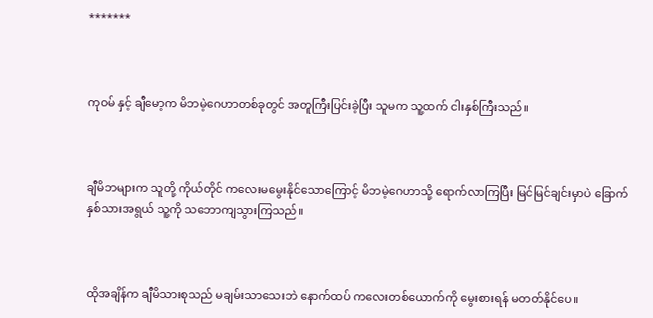*******



ကုဝမ် နှင့် ချီမော့က မိဘမဲ့ဂေဟာတစ်ခုတွင် အတူကြီးပြင်းခဲ့ပြီး သူမက သူ့ထက် ငါးနှစ်ကြီးသည်။



ချီမိဘများက သူတို့ ကိုယ်တိုင် ကလေးမမွေးနိုင်သောကြောင့် မိဘမဲ့ဂေဟာသို့ ရောက်လာကြပြီး မြင်မြင်ချင်းမှာပဲ ခြောက်နှစ်သားအရွယ် သူ့ကို သဘောကျသွားကြသည်။



ထိုအချိန်က ချီမိသားစုသည် မချမ်းသာသေးဘဲ နောက်ထပ် ကလေးတစ်ယောက်ကို မွေးစားရန် မတတ်နိုင်ပေ။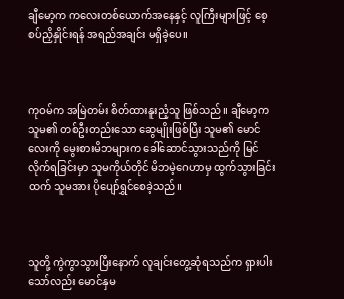ချီမော့က ကလေးတစ်ယောက်အနေနှင့် လူကြီးများဖြင့် စေ့စပ်ညှိနှိုင်းရန် အရည်အချင်း မရှိခဲ့ပေ။



ကုဝမ်က အမြဲတမ်း စိတ်ထားနူးညံ့သူ ဖြစ်သည်။ ချီမော့က သူမ၏ တစ်ဦးတည်းသော ဆွေမျိုးဖြစ်ပြီး သူမ၏ မောင်လေးကို မွေးစားမိဘများက ခေါ်ဆောင်သွားသည်ကို မြင်လိုက်ရခြင်းမှာ သူမကိုယ်တိုင် မိဘမဲ့ဂေဟာမှ ထွက်သွားခြင်းထက် သူမအား ပိုပျော်ရွှင်စေခဲ့သည်။



သူတို့ ကွဲကွာသွားပြီးနောက် လူချင်းတွေ့ဆုံရသည်က ရှားပါးသော်လည်း မောင်နှမ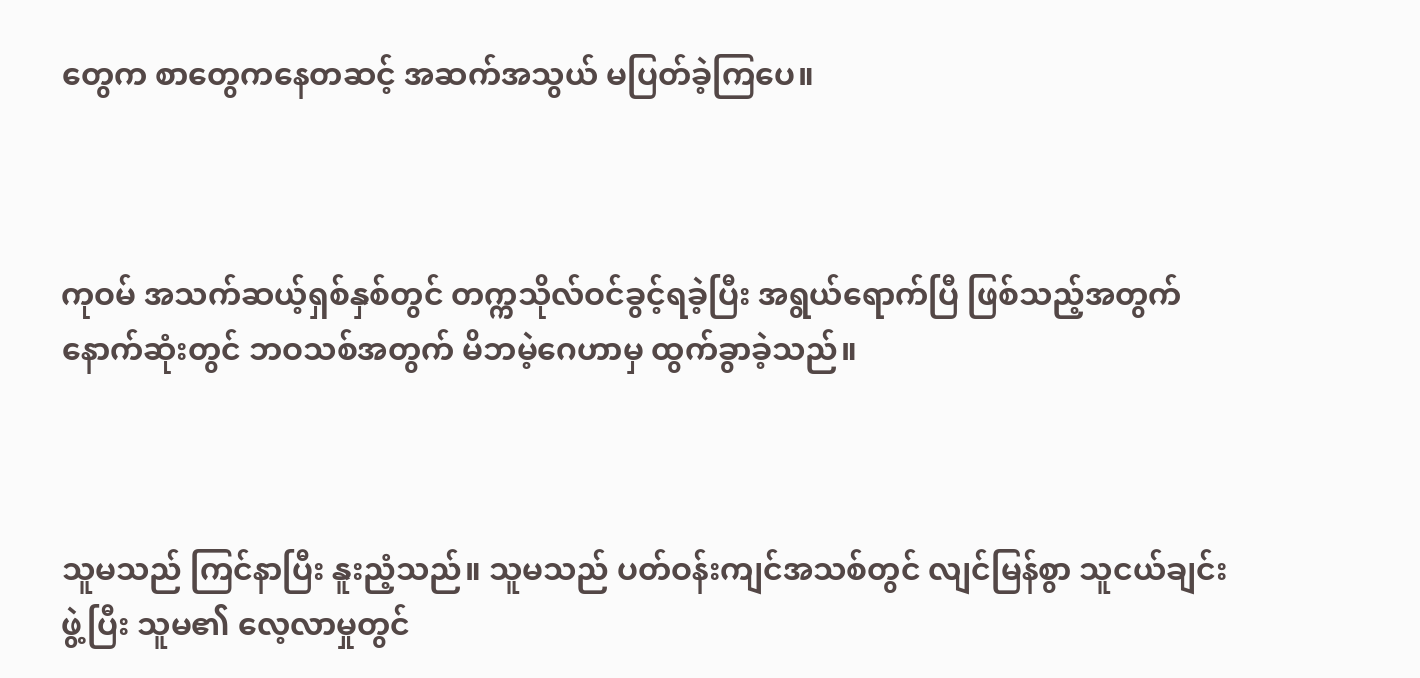တွေက စာတွေကနေတဆင့် အဆက်အသွယ် မပြတ်ခဲ့ကြပေ။



ကုဝမ် အသက်ဆယ့်ရှစ်နှစ်တွင် တက္ကသိုလ်ဝင်ခွင့်ရခဲ့ပြီး အရွယ်ရောက်ပြီ ဖြစ်သည့်အတွက် နောက်ဆုံးတွင် ဘဝသစ်အတွက် မိဘမဲ့ဂေဟာမှ ထွက်ခွာခဲ့သည်။



သူမသည် ကြင်နာပြီး နူးညံ့သည်။ သူမသည် ပတ်ဝန်းကျင်အသစ်တွင် လျင်မြန်စွာ သူငယ်ချင်းဖွဲ့ပြီး သူမ၏ လေ့လာမှုတွင်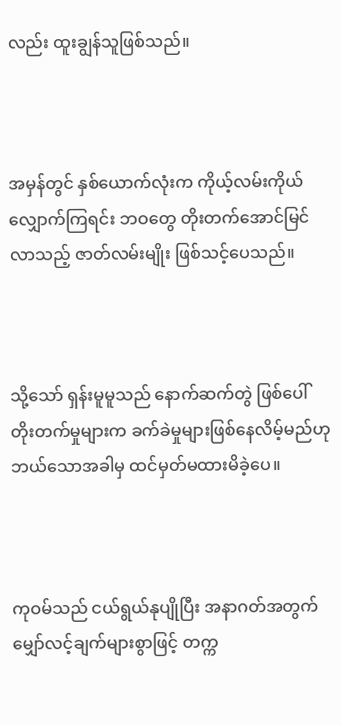လည်း ထူးချွန်သူဖြစ်သည်။



အမှန်တွင် နှစ်ယောက်လုံးက ကိုယ့်လမ်းကိုယ်လျှောက်ကြရင်း ဘဝတွေ တိုးတက်အောင်မြင်လာသည့် ဇာတ်လမ်းမျိုး ဖြစ်သင့်ပေသည်။



သို့သော် ရှန်းမူမူသည် နောက်ဆက်တွဲ ဖြစ်ပေါ်တိုးတက်မှုများက ခက်ခဲမှုများဖြစ်နေလိမ့်မည်ဟု ဘယ်သောအခါမှ ထင်မှတ်မထားမိခဲ့ပေ။



ကုဝမ်သည် ငယ်ရွယ်နုပျိုပြီး အနာဂတ်အတွက် မျှော်လင့်ချက်များစွာဖြင့် တက္က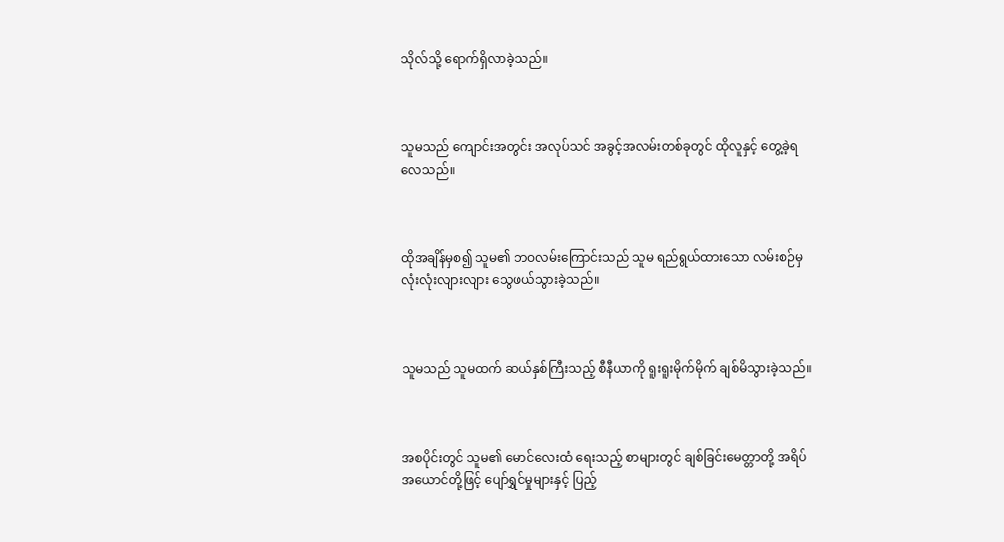သိုလ်သို့ ရောက်ရှိလာခဲ့သည်။



သူမသည် ကျောင်းအတွင်း အလုပ်သင် အခွင့်အလမ်းတစ်ခုတွင် ထိုလူနှင့် တွေ့ခဲ့ရလေသည်။



ထိုအချိန်မှစ၍ သူမ၏ ဘဝလမ်းကြောင်းသည် သူမ ရည်ရွယ်ထားသော လမ်းစဉ်မှ လုံးလုံးလျားလျား သွေဖယ်သွားခဲ့သည်။



သူမသည် သူမထက် ဆယ်နှစ်ကြီးသည့် စီနီယာကို ရူးရူးမိုက်မိုက် ချစ်မိသွားခဲ့သည်။



အစပိုင်းတွင် သူမ၏ မောင်လေးထံ ရေးသည့် စာများတွင် ချစ်ခြင်းမေတ္တာတို့ အရိပ်အယောင်တို့ဖြင့် ပျော်ရွှင်မှုများနှင့် ပြည့်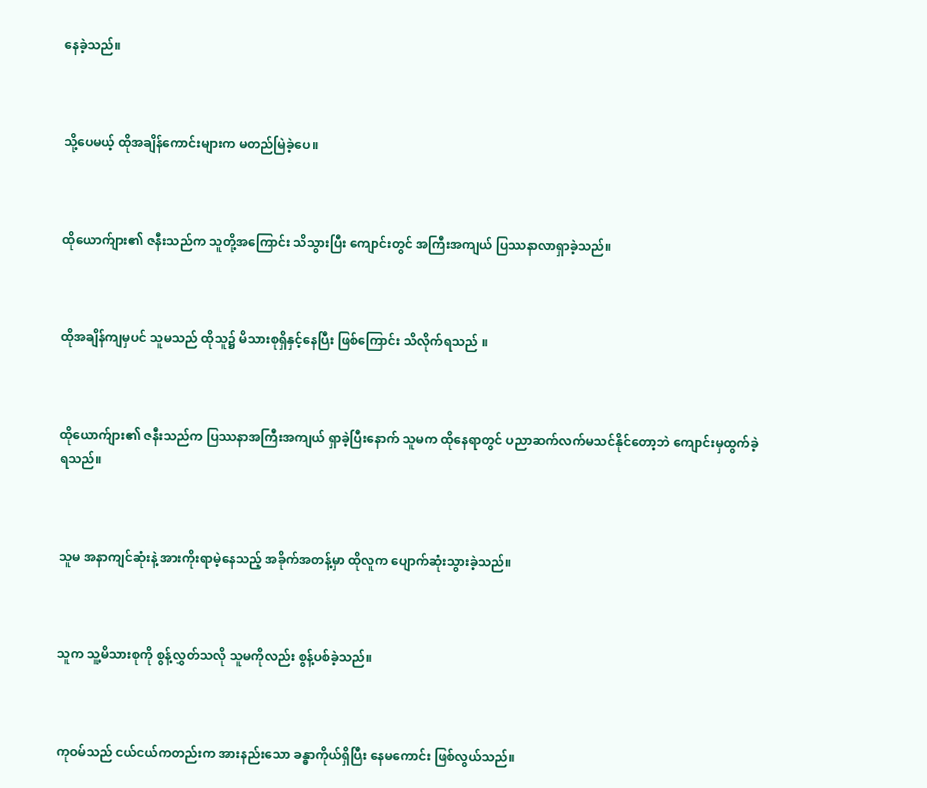နေခဲ့သည်။



သို့ပေမယ့် ထိုအချိန်ကောင်းများက မတည်မြဲခဲ့ပေ။



ထိုယောက်ျား၏ ဇနီးသည်က သူတို့အကြောင်း သိသွားပြီး ကျောင်းတွင် အကြီးအကျယ် ပြဿနာလာရှာခဲ့သည်။



ထိုအချိန်ကျမှပင် သူမသည် ထိုသူ၌ မိသားစုရှိနှင့်နေပြီး ဖြစ်ကြောင်း သိလိုက်ရသည် ။



ထိုယောက်ျား၏ ဇနီးသည်က ပြဿနာအကြီးအကျယ် ရှာခဲ့ပြီးနောက် သူမက ထိုနေရာတွင် ပညာဆက်လက်မသင်နိုင်တော့ဘဲ ကျောင်းမှထွက်ခဲ့ရသည်။



သူမ အနာကျင်ဆုံးနဲ့ အားကိုးရာမဲ့နေသည့် အခိုက်အတန့်မှာ ထိုလူက ပျောက်ဆုံးသွားခဲ့သည်။



သူက သူ့မိသားစုကို စွန့်လွှတ်သလို သူမကိုလည်း စွန့်ပစ်ခဲ့သည်။



ကုဝမ်သည် ငယ်ငယ်ကတည်းက အားနည်းသော ခန္ဓာကိုယ်ရှိပြီး နေမကောင်း ဖြစ်လွယ်သည်။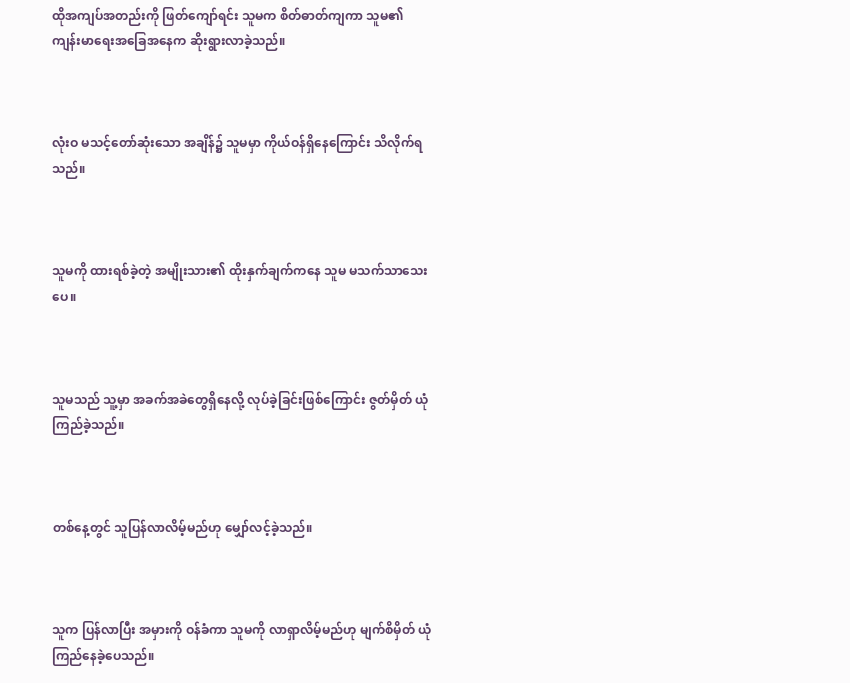ထိုအကျပ်အတည်းကို ဖြတ်ကျော်ရင်း သူမက စိတ်ဓာတ်ကျကာ သူမ၏ ကျန်းမာရေးအခြေအနေက ဆိုးရွားလာခဲ့သည်။



လုံးဝ မသင့်တော်ဆုံးသော အချိန်၌ သူမမှာ ကိုယ်ဝန်ရှိနေကြောင်း သိလိုက်ရသည်။



သူမကို ထားရစ်ခဲ့တဲ့ အမျိုးသား၏ ထိုးနှက်ချက်ကနေ သူမ မသက်သာသေးပေ။



သူမသည် သူ့မှာ အခက်အခဲတွေရှိနေလို့ လုပ်ခဲ့ခြင်းဖြစ်ကြောင်း ဇွတ်မှိတ် ယုံကြည်ခဲ့သည်။



တစ်နေ့တွင် သူပြန်လာလိမ့်မည်ဟု မျှော်လင့်ခဲ့သည်။



သူက ပြန်လာပြီး အမှားကို ဝန်ခံကာ သူမကို လာရှာလိမ့်မည်ဟု မျက်စိမှိတ် ယုံကြည်နေခဲ့ပေသည်။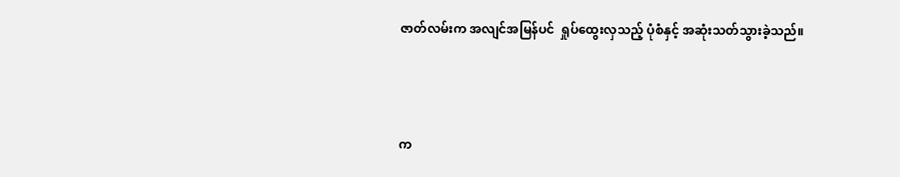ဇာတ်လမ်းက အလျင်အမြန်ပင်  ရှုပ်ထွေးလှသည့် ပုံစံနှင့် အဆုံးသတ်သွားခဲ့သည်။



က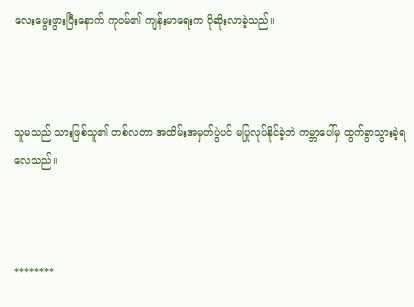လေးမွေးဖွားပြီးနောက် ကုဝမ်၏ ကျန်းမာရေးက ပိုဆိုးလာခဲ့သည်။



သူမသည် သားဖြစ်သူ၏ တစ်လတာ အထိမ်းအမှတ်ပွဲပင် မပြုလုပ်နိုင်ခဲ့ဘဲ ကမ္ဘာပေါ်မှ ထွက်ခွာသွားခဲ့ရလေသည်။



********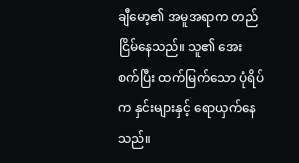ချီမော့၏ အမူအရာက တည်ငြိမ်နေသည်။ သူ၏ အေးစက်ပြီး ထက်မြက်သော ပုံရိပ်က နှင်းများနှင့် ရောယှက်နေသည်။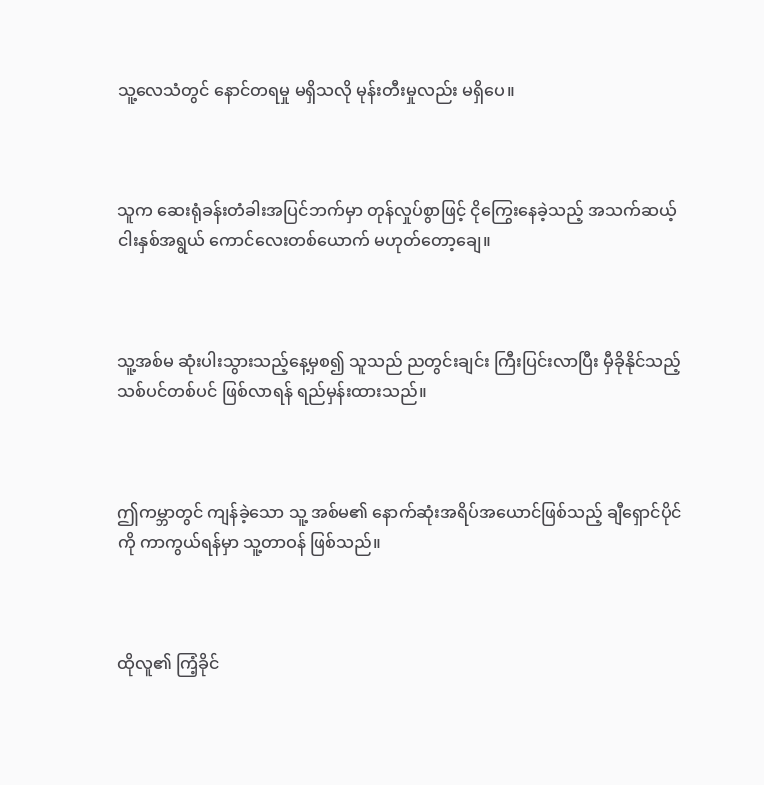သူ့လေသံတွင် နောင်တရမှု မရှိသလို မုန်းတီးမှုလည်း မရှိပေ။



သူက ဆေးရုံခန်းတံခါးအပြင်ဘက်မှာ တုန်လှုပ်စွာဖြင့် ငိုကြွေးနေခဲ့သည့် အသက်ဆယ့်ငါးနှစ်အရွယ် ကောင်လေးတစ်ယောက် မဟုတ်တော့ချေ။



သူ့အစ်မ ဆုံးပါးသွားသည့်နေ့မှစ၍ သူသည် ညတွင်းချင်း ကြီးပြင်းလာပြီး မှီခိုနိုင်သည့် သစ်ပင်တစ်ပင် ဖြစ်လာရန် ရည်မှန်းထားသည်။



ဤကမ္ဘာတွင် ကျန်ခဲ့သော သူ့ အစ်မ၏ နောက်ဆုံးအရိပ်အယောင်ဖြစ်သည့် ချီရှောင်ပိုင်ကို ကာကွယ်ရန်မှာ သူ့တာဝန် ဖြစ်သည်။



ထိုလူ၏ ကြံ့ခိုင်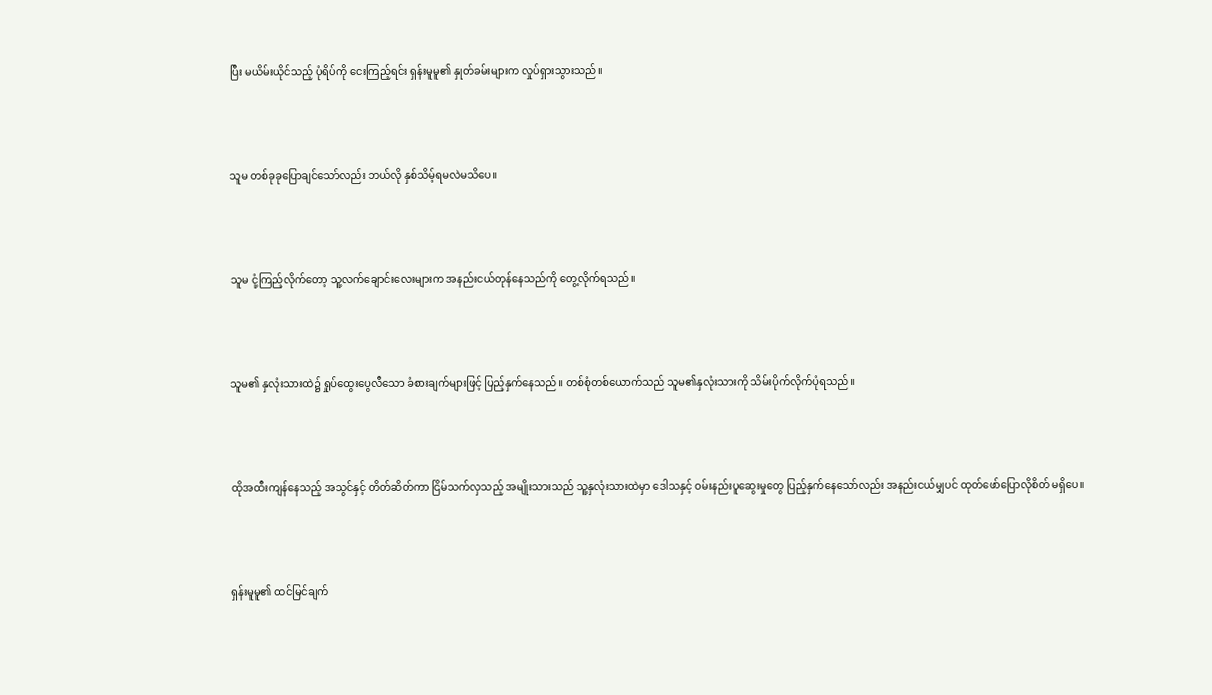ပြီး မယိမ်းယိုင်သည့် ပုံရိပ်ကို ငေးကြည့်ရင်း ရှန်းမူမူ၏ နှုတ်ခမ်းများက လှုပ်ရှားသွားသည်။



သူမ တစ်ခုခုပြောချင်သော်လည်း ဘယ်လို နှစ်သိမ့်ရမလဲမသိပေ။



သူမ ငုံ့ကြည့်လိုက်တော့ သူ့လက်ချောင်းလေးများက အနည်းငယ်တုန်နေသည်ကို တွေ့လိုက်ရသည်။



သူမ၏ နှလုံးသားထဲ၌ ရှုပ်ထွေးပွေလီသော ခံစားချက်များဖြင့် ပြည့်နှက်နေသည်။ တစ်စုံတစ်ယောက်သည် သူမ၏နှလုံးသားကို သိမ်းပိုက်လိုက်ပုံရသည်။



ထိုအထီးကျန်နေသည့် အသွင်နှင့် တိတ်ဆိတ်ကာ ငြိမ်သက်လှသည့် အမျိုးသားသည် သူ့နှလုံးသားထဲမှာ ဒေါသနှင့် ဝမ်းနည်းပူဆွေးမှုတွေ ပြည့်နှက်နေသော်လည်း အနည်းငယ်မျှပင် ထုတ်ဖော်ပြောလိုစိတ် မရှိပေ။



ရှန်းမူမူ၏ ထင်မြင်ချက်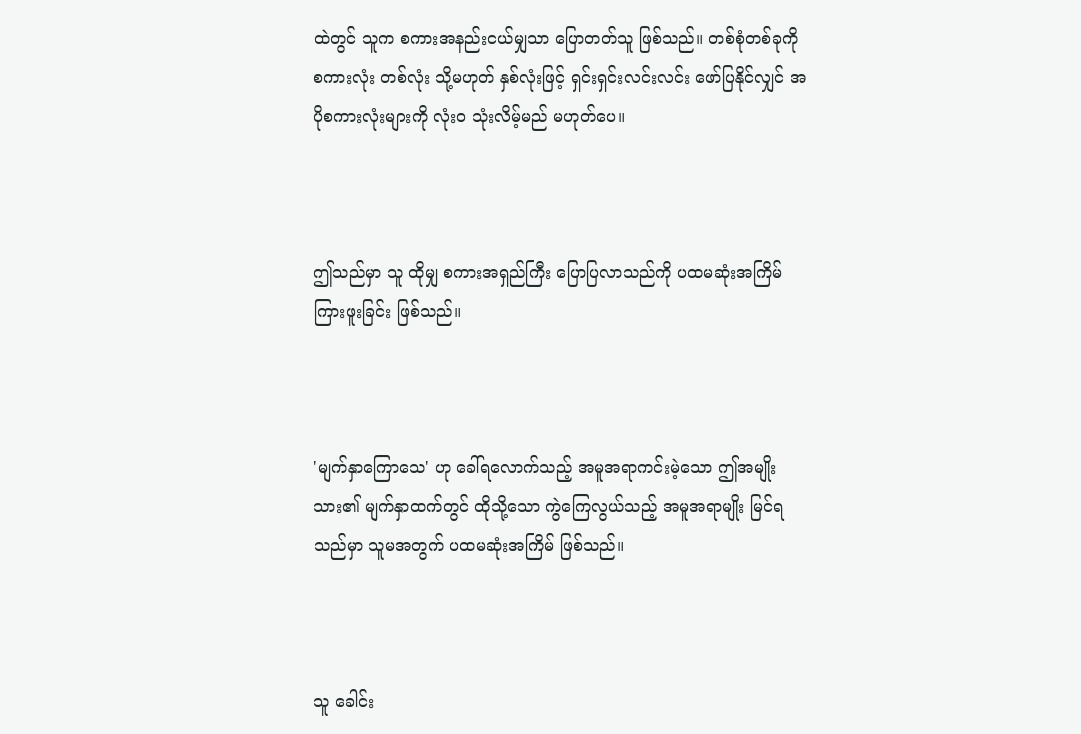ထဲတွင် သူက စကားအနည်းငယ်မျှသာ ပြောတတ်သူ ဖြစ်သည်။ တစ်စုံတစ်ခုကို စကားလုံး တစ်လုံး သို့မဟုတ် နှစ်လုံးဖြင့် ရှင်းရှင်းလင်းလင်း ဖော်ပြနိုင်လျှင် အပိုစကားလုံးများကို လုံးဝ သုံးလိမ့်မည် မဟုတ်ပေ။



ဤသည်မှာ သူ ထိုမျှ စကားအရှည်ကြီး ပြောပြလာသည်ကို ပထမဆုံးအကြိမ် ကြားဖူးခြင်း ဖြစ်သည်။



'မျက်နှာကြောသေ' ဟု ခေါ်ရလောက်သည့် အမူအရာကင်းမဲ့သော ဤအမျိုးသား၏ မျက်နှာထက်တွင် ထိုသို့သော ကွဲကြေလွယ်သည့် အမူအရာမျိုး မြင်ရသည်မှာ သူမအတွက် ပထမဆုံးအကြိမ် ဖြစ်သည်။



သူ ခေါင်း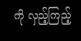ကို လှည့်ကြည့်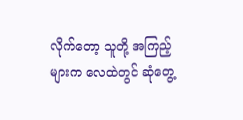လိုက်တော့ သူတို့ အကြည့်များက လေထဲတွင် ဆုံတွေ့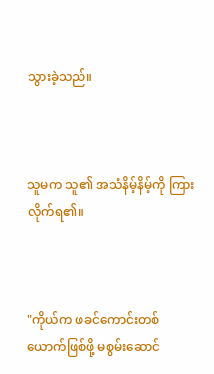သွားခဲ့သည်။



သူမက သူ၏ အသံနိမ့်နိမ့်ကို ကြားလိုက်ရ၏။



"ကိုယ်က ဖခင်ကောင်းတစ်ယောက်ဖြစ်ဖို့ မစွမ်းဆောင်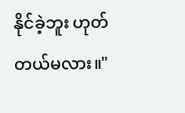နိုင်ခဲ့ဘူး ဟုတ်တယ်မလား။"